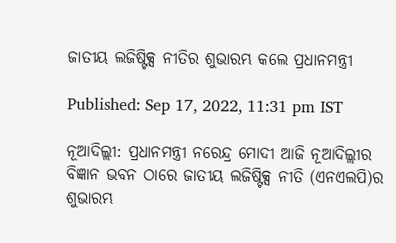ଜାତୀୟ ଲଜିଷ୍ଟିକ୍ସ ନୀତିର ଶୁଭାରମ୍ଭ କଲେ ପ୍ରଧାନମନ୍ତ୍ରୀ

Published: Sep 17, 2022, 11:31 pm IST

ନୂଆଦିଲ୍ଲୀ: ପ୍ରଧାନମନ୍ତ୍ରୀ ନରେନ୍ଦ୍ର ମୋଦୀ ଆଜି ନୂଆଦିଲ୍ଲୀର ବିଜ୍ଞାନ ଭବନ ଠାରେ ଜାତୀୟ ଲଜିଷ୍ଟିକ୍ସ ନୀତି (ଏନଏଲପି)ର ଶୁଭାରମ୍ଭ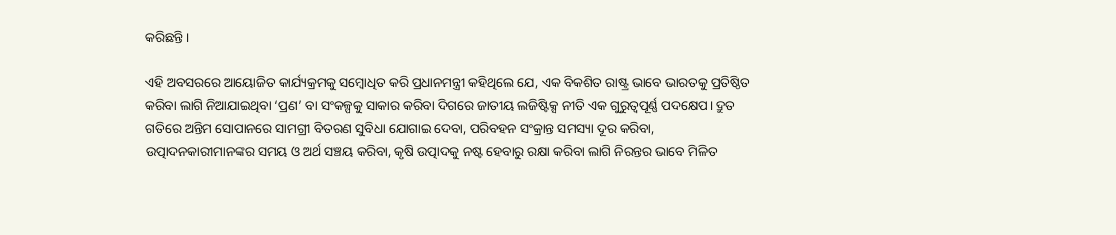କରିଛନ୍ତି।

ଏହି ଅବସରରେ ଆୟୋଜିତ କାର୍ଯ୍ୟକ୍ରମକୁ ସମ୍ବୋଧିତ କରି ପ୍ରଧାନମନ୍ତ୍ରୀ କହିଥିଲେ ଯେ, ଏକ ବିକଶିତ ରାଷ୍ଟ୍ର ଭାବେ ଭାରତକୁ ପ୍ରତିଷ୍ଠିତ କରିବା ଲାଗି ନିଆଯାଇଥିବା ‘ପ୍ରଣ’ ବା ସଂକଳ୍ପକୁ ସାକାର କରିବା ଦିଗରେ ଜାତୀୟ ଲଜିଷ୍ଟିକ୍ସ ନୀତି ଏକ ଗୁରୁତ୍ୱପୂର୍ଣ୍ଣ ପଦକ୍ଷେପ। ଦ୍ରୁତ ଗତିରେ ଅନ୍ତିମ ସୋପାନରେ ସାମଗ୍ରୀ ବିତରଣ ସୁବିଧା ଯୋଗାଇ ଦେବା, ପରିବହନ ସଂକ୍ରାନ୍ତ ସମସ୍ୟା ଦୂର କରିବା, ଉତ୍ପାଦନକାରୀମାନଙ୍କର ସମୟ ଓ ଅର୍ଥ ସଞ୍ଚୟ କରିବା, କୃଷି ଉତ୍ପାଦକୁ ନଷ୍ଟ ହେବାରୁ ରକ୍ଷା କରିବା ଲାଗି ନିରନ୍ତର ଭାବେ ମିଳିତ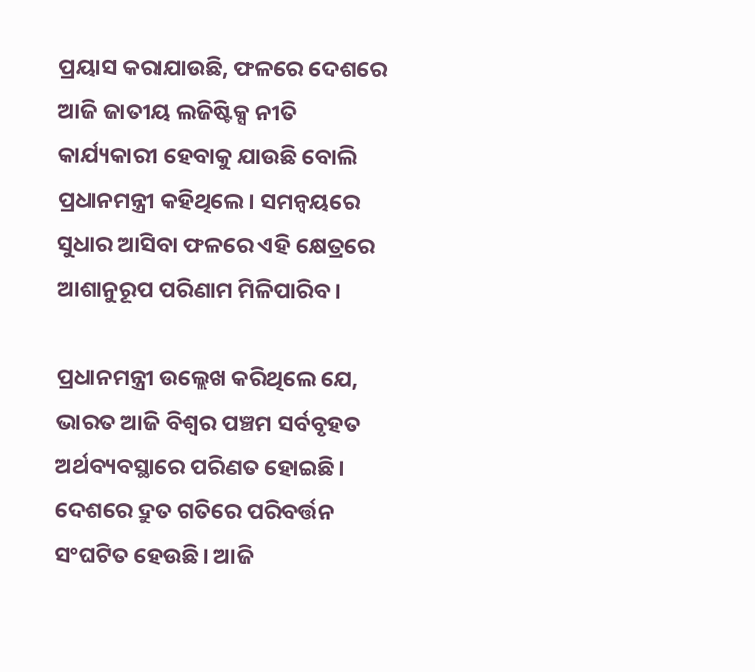ପ୍ରୟାସ କରାଯାଉଛି, ଫଳରେ ଦେଶରେ ଆଜି ଜାତୀୟ ଲଜିଷ୍ଟିକ୍ସ ନୀତି କାର୍ଯ୍ୟକାରୀ ହେବାକୁ ଯାଉଛି ବୋଲି ପ୍ରଧାନମନ୍ତ୍ରୀ କହିଥିଲେ। ସମନ୍ୱୟରେ ସୁଧାର ଆସିବା ଫଳରେ ଏହି କ୍ଷେତ୍ରରେ ଆଶାନୁରୂପ ପରିଣାମ ମିଳିପାରିବ।

ପ୍ରଧାନମନ୍ତ୍ରୀ ଉଲ୍ଲେଖ କରିଥିଲେ ଯେ, ଭାରତ ଆଜି ବିଶ୍ୱର ପଞ୍ଚମ ସର୍ବବୃହତ ଅର୍ଥବ୍ୟବସ୍ଥାରେ ପରିଣତ ହୋଇଛି। ଦେଶରେ ଦ୍ରୁତ ଗତିରେ ପରିବର୍ତ୍ତନ ସଂଘଟିତ ହେଉଛି। ଆଜି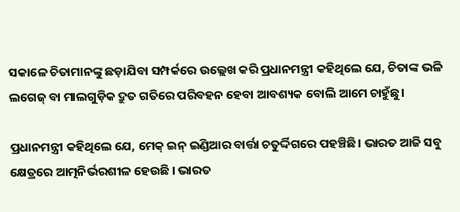ସକାଳେ ଚିତାମାନଙ୍କୁ ଛଡ଼ାଯିବା ସମ୍ପର୍କରେ ଉଲ୍ଲେଖ କରି ପ୍ରଧାନମନ୍ତ୍ରୀ କହିଥିଲେ ଯେ, ଚିତାଙ୍କ ଭଳି ଲଗେଜ୍‌ ବା ମାଲଗୁଡ଼ିକ ଦ୍ରୁତ ଗତିରେ ପରିବହନ ହେବା ଆବଶ୍ୟକ ବୋଲି ଆମେ ଚାହୁଁଛୁ।

ପ୍ରଧାନମନ୍ତ୍ରୀ କହିଥିଲେ ଯେ, ମେକ୍‌ ଇନ୍‌ ଇଣ୍ଡିଆର ବାର୍ତ୍ତା ଚତୁର୍ଦ୍ଦିଗରେ ପହଞ୍ଚିଛି। ଭାରତ ଆଜି ସବୁ କ୍ଷେତ୍ରରେ ଆତ୍ମନିର୍ଭରଶୀଳ ହେଉଛି । ଭାରତ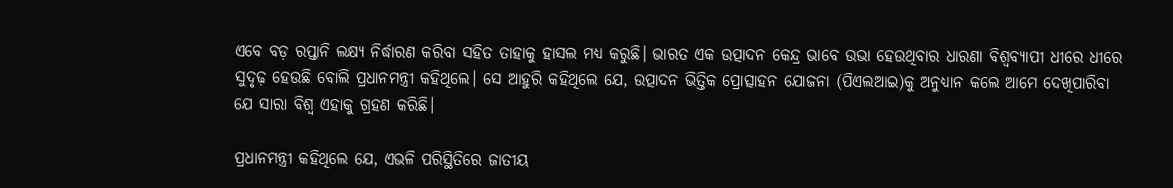ଏବେ ବଡ଼ ରପ୍ତାନି ଲକ୍ଷ୍ୟ ନିର୍ଦ୍ଧାରଣ କରିବା ସହିତ ତାହାକୁ ହାସଲ ମଧ୍ୟ କରୁଛି। ଭାରତ ଏକ ଉତ୍ପାଦନ କେନ୍ଦ୍ର ଭାବେ ଉଭା ହେଉଥିବାର ଧାରଣା ବିଶ୍ୱବ୍ୟାପୀ ଧୀରେ ଧୀରେ ସୁଦୃଢ଼ ହେଉଛି ବୋଲି ପ୍ରଧାନମନ୍ତ୍ରୀ କହିଥିଲେ। ସେ ଆହୁରି କହିଥିଲେ ଯେ, ଉତ୍ପାଦନ ଭିତ୍ତିକ ପ୍ରୋତ୍ସାହନ ଯୋଜନା (ପିଏଲଆଇ)କୁ ଅନୁଧ୍ୟାନ କଲେ ଆମେ ଦେଖିପାରିବା ଯେ ସାରା ବିଶ୍ୱ ଏହାକୁ ଗ୍ରହଣ କରିଛି।

ପ୍ରଧାନମନ୍ତ୍ରୀ କହିଥିଲେ ଯେ, ଏଭଳି ପରିସ୍ଥିତିରେ ଜାତୀୟ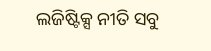ଲଜିଷ୍ଟିକ୍ସ ନୀତି ସବୁ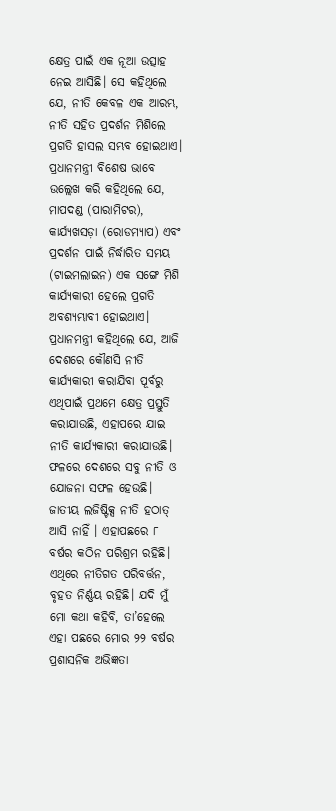କ୍ଷେତ୍ର ପାଇଁ ଏକ ନୂଆ ଉତ୍ସାହ ନେଇ ଆସିଛି। ସେ କହିଥିଲେ ଯେ, ନୀତି କେବଳ ଏକ ଆରମ୍ଭ, ନୀତି ସହିତ ପ୍ରଦର୍ଶନ ମିଶିଲେ ପ୍ରଗତି ହାସଲ ସମ୍ଭବ ହୋଇଥାଏ। ପ୍ରଧାନମନ୍ତ୍ରୀ ବିଶେଷ ଭାବେ ଉଲ୍ଲେଖ କରି କହିଥିଲେ ଯେ, ମାପଦଣ୍ଡ (ପାରାମିଟର), କାର୍ଯ୍ୟଖସଡ଼ା (ରୋଡମ୍ୟାପ) ଏବଂ ପ୍ରଦର୍ଶନ ପାଇଁ ନିର୍ଦ୍ଧାରିତ ସମୟ (ଟାଇମଲାଇନ) ଏକ ସଙ୍ଗେ ମିଶି କାର୍ଯ୍ୟକାରୀ ହେଲେ ପ୍ରଗତି ଅବଶ୍ୟମ୍ଭାବୀ ହୋଇଥାଏ। ପ୍ରଧାନମନ୍ତ୍ରୀ କହିଥିଲେ ଯେ, ଆଜି ଦେଶରେ କୌଣସି ନୀତି କାର୍ଯ୍ୟକାରୀ କରାଯିବା ପୂର୍ବରୁ ଏଥିପାଇଁ ପ୍ରଥମେ କ୍ଷେତ୍ର ପ୍ରସ୍ତୁତି କରାଯାଉଛି, ଏହାପରେ ଯାଇ ନୀତି କାର୍ଯ୍ୟକାରୀ କରାଯାଉଛି। ଫଳରେ ଦେଶରେ ସବୁ ନୀତି ଓ ଯୋଜନା ସଫଳ ହେଉଛି। ଜାତୀୟ ଲଜିଷ୍ଟିକ୍ସ ନୀତି ହଠାତ୍‌ ଆସି ନାହିଁ । ଏହାପଛରେ ୮ ବର୍ଷର କଠିନ ପରିଶ୍ରମ ରହିଛି। ଏଥିରେ ନୀତିଗତ ପରିବର୍ତ୍ତନ, ବୃହତ ନିର୍ଣ୍ଣୟ ରହିଛି। ଯଦି ମୁଁ ମୋ କଥା କହିବି, ତା’ହେଲେ ଏହା ପଛରେ ମୋର ୨୨ ବର୍ଷର ପ୍ରଶାସନିକ ଅଭିଜ୍ଞତା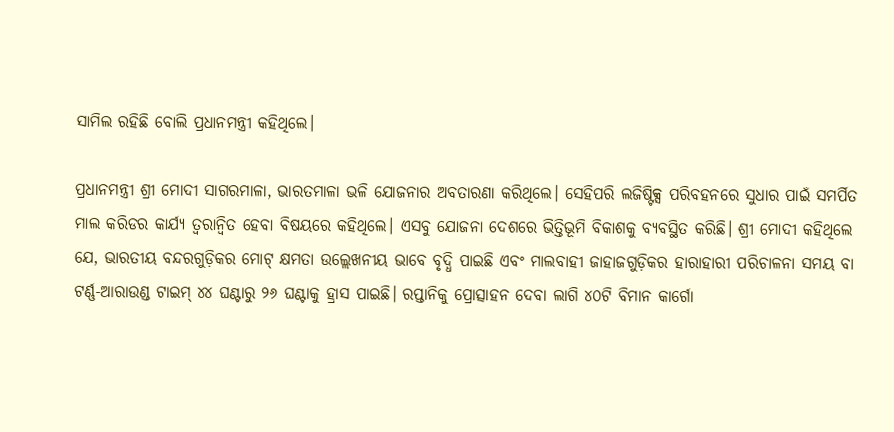ସାମିଲ ରହିଛି ବୋଲି ପ୍ରଧାନମନ୍ତ୍ରୀ କହିଥିଲେ।

ପ୍ରଧାନମନ୍ତ୍ରୀ ଶ୍ରୀ ମୋଦୀ ସାଗରମାଳା, ଭାରତମାଳା ଭଳି ଯୋଜନାର ଅବତାରଣା କରିଥିଲେ। ସେହିପରି ଲଜିଷ୍ଟିକ୍ସ ପରିବହନରେ ସୁଧାର ପାଇଁ ସମର୍ପିତ ମାଲ କରିଡର କାର୍ଯ୍ୟ ତ୍ୱରାନ୍ୱିତ ହେବା ବିଷୟରେ କହିଥିଲେ। ଏସବୁ ଯୋଜନା ଦେଶରେ ଭିତ୍ତିଭୂମି ବିକାଶକୁ ବ୍ୟବସ୍ଥିତ କରିଛି। ଶ୍ରୀ ମୋଦୀ କହିଥିଲେ ଯେ, ଭାରତୀୟ ବନ୍ଦରଗୁଡ଼ିକର ମୋଟ୍‌ କ୍ଷମତା ଉଲ୍ଲେଖନୀୟ ଭାବେ ବୃଦ୍ଧି ପାଇଛି ଏବଂ ମାଲବାହୀ ଜାହାଜଗୁଡ଼ିକର ହାରାହାରୀ ପରିଚାଳନା ସମୟ ବା ଟର୍ଣ୍ଣ-ଆରାଉଣ୍ଡ ଟାଇମ୍‌ ୪୪ ଘଣ୍ଟାରୁ ୨୬ ଘଣ୍ଟାକୁ ହ୍ରାସ ପାଇଛି। ରପ୍ତାନିକୁ ପ୍ରୋତ୍ସାହନ ଦେବା ଲାଗି ୪୦ଟି ବିମାନ କାର୍ଗୋ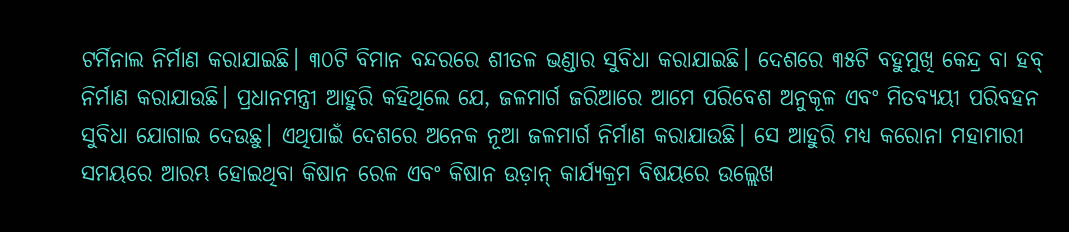ଟର୍ମିନାଲ ନିର୍ମାଣ କରାଯାଇଛି। ୩୦ଟି ବିମାନ ବନ୍ଦରରେ ଶୀତଳ ଭଣ୍ଡାର ସୁବିଧା କରାଯାଇଛି। ଦେଶରେ ୩୫ଟି ବହୁମୁଖି କେନ୍ଦ୍ର ବା ହବ୍ ନିର୍ମାଣ କରାଯାଉଛି। ପ୍ରଧାନମନ୍ତ୍ରୀ ଆହୁରି କହିଥିଲେ ଯେ, ଜଳମାର୍ଗ ଜରିଆରେ ଆମେ ପରିବେଶ ଅନୁକୂଳ ଏବଂ ମିତବ୍ୟୟୀ ପରିବହନ ସୁବିଧା ଯୋଗାଇ ଦେଉଛୁ। ଏଥିପାଇଁ ଦେଶରେ ଅନେକ ନୂଆ ଜଳମାର୍ଗ ନିର୍ମାଣ କରାଯାଉଛି। ସେ ଆହୁରି ମଧ୍ୟ କରୋନା ମହାମାରୀ ସମୟରେ ଆରମ୍ଭ ହୋଇଥିବା କିଷାନ ରେଳ ଏବଂ କିଷାନ ଉଡ଼ାନ୍‌ କାର୍ଯ୍ୟକ୍ରମ ବିଷୟରେ ଉଲ୍ଲେଖ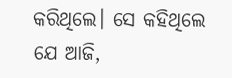କରିଥିଲେ। ସେ କହିଥିଲେ ଯେ ଆଜି,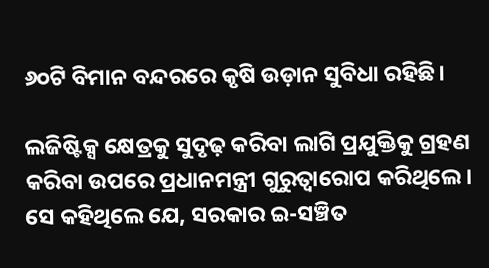୬୦ଟି ବିମାନ ବନ୍ଦରରେ କୃଷି ଉଡ଼ାନ ସୁବିଧା ରହିଛି।

ଲଜିଷ୍ଟିକ୍ସ କ୍ଷେତ୍ରକୁ ସୁଦୃଢ଼ କରିବା ଲାଗି ପ୍ରଯୁକ୍ତିକୁ ଗ୍ରହଣ କରିବା ଉପରେ ପ୍ରଧାନମନ୍ତ୍ରୀ ଗୁରୁତ୍ୱାରୋପ କରିଥିଲେ। ସେ କହିଥିଲେ ଯେ, ସରକାର ଇ-ସଞ୍ଚିତ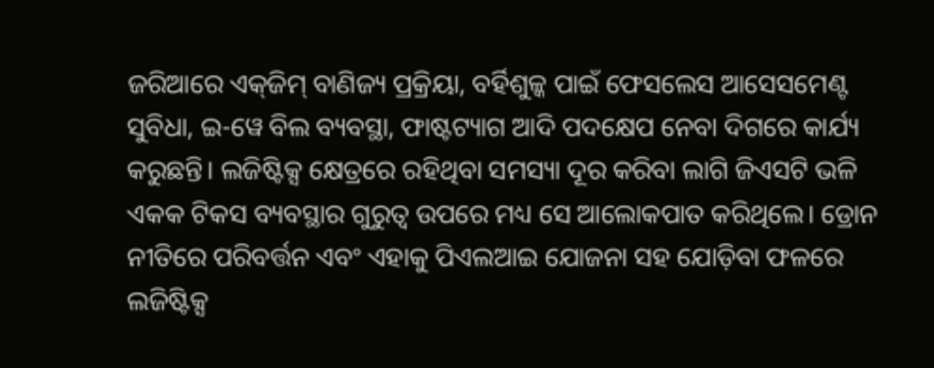ଜରିଆରେ ଏକ୍‌ଜିମ୍‌ ବାଣିଜ୍ୟ ପ୍ରକ୍ରିୟା, ବର୍ହିଶୁଳ୍କ ପାଇଁ ଫେସଲେସ ଆସେସମେଣ୍ଟ ସୁବିଧା, ଇ-ୱେ ବିଲ ବ୍ୟବସ୍ଥା, ଫାଷ୍ଟଟ୍ୟାଗ ଆଦି ପଦକ୍ଷେପ ନେବା ଦିଗରେ କାର୍ଯ୍ୟ କରୁଛନ୍ତି। ଲଜିଷ୍ଟିକ୍ସ କ୍ଷେତ୍ରରେ ରହିଥିବା ସମସ୍ୟା ଦୂର କରିବା ଲାଗି ଜିଏସଟି ଭଳି ଏକକ ଟିକସ ବ୍ୟବସ୍ଥାର ଗୁରୁତ୍ୱ ଉପରେ ମଧ୍ୟ ସେ ଆଲୋକପାତ କରିଥିଲେ। ଡ୍ରୋନ ନୀତିରେ ପରିବର୍ତ୍ତନ ଏବଂ ଏହାକୁ ପିଏଲଆଇ ଯୋଜନା ସହ ଯୋଡ଼ିବା ଫଳରେ ଲଜିଷ୍ଟିକ୍ସ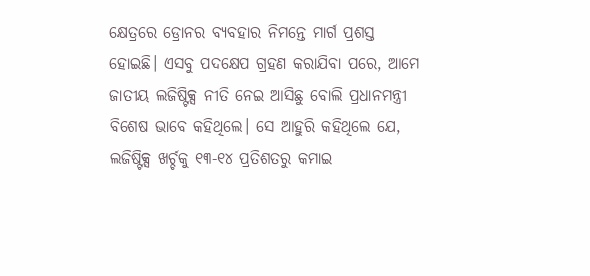କ୍ଷେତ୍ରରେ ଡ୍ରୋନର ବ୍ୟବହାର ନିମନ୍ତେ ମାର୍ଗ ପ୍ରଶସ୍ତ ହୋଇଛି। ଏସବୁ ପଦକ୍ଷେପ ଗ୍ରହଣ କରାଯିବା ପରେ, ଆମେ ଜାତୀୟ ଲଜିଷ୍ଟିକ୍ସ ନୀତି ନେଇ ଆସିଛୁ ବୋଲି ପ୍ରଧାନମନ୍ତ୍ରୀ ବିଶେଷ ଭାବେ କହିଥିଲେ। ସେ ଆହୁରି କହିଥିଲେ ଯେ, ଲଜିଷ୍ଟିକ୍ସ ଖର୍ଚ୍ଚକୁ ୧୩-୧୪ ପ୍ରତିଶତରୁ କମାଇ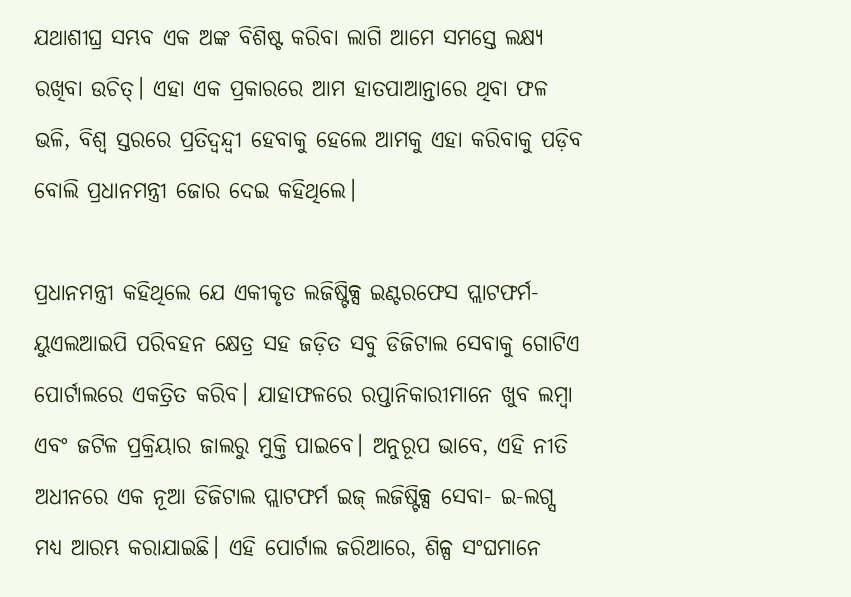ଯଥାଶୀଘ୍ର ସମ୍ଭବ ଏକ ଅଙ୍କ ବିଶିଷ୍ଟ କରିବା ଲାଗି ଆମେ ସମସ୍ତେ ଲକ୍ଷ୍ୟ ରଖିବା ଉଚିତ୍‌। ଏହା ଏକ ପ୍ରକାରରେ ଆମ ହାତପାଆନ୍ତାରେ ଥିବା ଫଳ ଭଳି, ବିଶ୍ୱ ସ୍ତରରେ ପ୍ରତିଦ୍ୱନ୍ଦ୍ୱୀ ହେବାକୁ ହେଲେ ଆମକୁ ଏହା କରିବାକୁ ପଡ଼ିବ ବୋଲି ପ୍ରଧାନମନ୍ତ୍ରୀ ଜୋର ଦେଇ କହିଥିଲେ।

ପ୍ରଧାନମନ୍ତ୍ରୀ କହିଥିଲେ ଯେ ଏକୀକୃତ ଲଜିଷ୍ଟିକ୍ସ ଇଣ୍ଟରଫେସ ପ୍ଲାଟଫର୍ମ-ୟୁଏଲଆଇପି ପରିବହନ କ୍ଷେତ୍ର ସହ ଜଡ଼ିତ ସବୁ ଡିଜିଟାଲ ସେବାକୁ ଗୋଟିଏ ପୋର୍ଟାଲରେ ଏକତ୍ରିତ କରିବ। ଯାହାଫଳରେ ରପ୍ତାନିକାରୀମାନେ ଖୁବ ଲମ୍ବା ଏବଂ ଜଟିଳ ପ୍ରକ୍ରିୟାର ଜାଲରୁ ମୁକ୍ତି ପାଇବେ। ଅନୁରୂପ ଭାବେ, ଏହି ନୀତି ଅଧୀନରେ ଏକ ନୂଆ ଡିଜିଟାଲ ପ୍ଲାଟଫର୍ମ ଇଜ୍‌ ଲଜିଷ୍ଟିକ୍ସ ସେବା- ଇ-ଲଗ୍ସ ମଧ୍ୟ ଆରମ୍ଭ କରାଯାଇଛି। ଏହି ପୋର୍ଟାଲ ଜରିଆରେ, ଶିଳ୍ପ ସଂଘମାନେ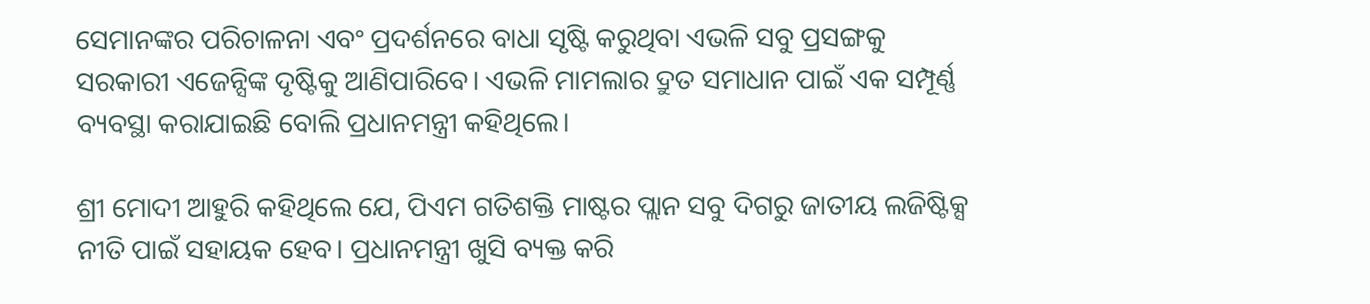ସେମାନଙ୍କର ପରିଚାଳନା ଏବଂ ପ୍ରଦର୍ଶନରେ ବାଧା ସୃଷ୍ଟି କରୁଥିବା ଏଭଳି ସବୁ ପ୍ରସଙ୍ଗକୁ ସରକାରୀ ଏଜେନ୍ସିଙ୍କ ଦୃଷ୍ଟିକୁ ଆଣିପାରିବେ। ଏଭଳି ମାମଲାର ଦ୍ରୁତ ସମାଧାନ ପାଇଁ ଏକ ସମ୍ପୂର୍ଣ୍ଣ ବ୍ୟବସ୍ଥା କରାଯାଇଛି ବୋଲି ପ୍ରଧାନମନ୍ତ୍ରୀ କହିଥିଲେ।

ଶ୍ରୀ ମୋଦୀ ଆହୁରି କହିଥିଲେ ଯେ, ପିଏମ ଗତିଶକ୍ତି ମାଷ୍ଟର ପ୍ଲାନ ସବୁ ଦିଗରୁ ଜାତୀୟ ଲଜିଷ୍ଟିକ୍ସ ନୀତି ପାଇଁ ସହାୟକ ହେବ। ପ୍ରଧାନମନ୍ତ୍ରୀ ଖୁସି ବ୍ୟକ୍ତ କରି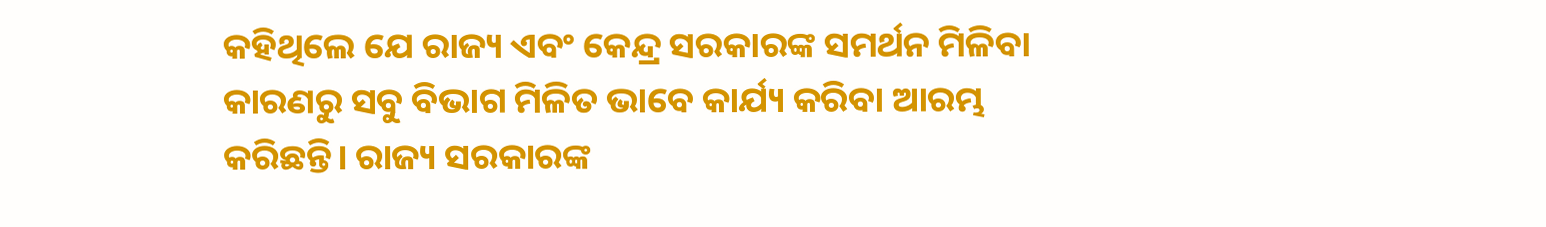କହିଥିଲେ ଯେ ରାଜ୍ୟ ଏବଂ କେନ୍ଦ୍ର ସରକାରଙ୍କ ସମର୍ଥନ ମିଳିବା କାରଣରୁ ସବୁ ବିଭାଗ ମିଳିତ ଭାବେ କାର୍ଯ୍ୟ କରିବା ଆରମ୍ଭ କରିଛନ୍ତି। ରାଜ୍ୟ ସରକାରଙ୍କ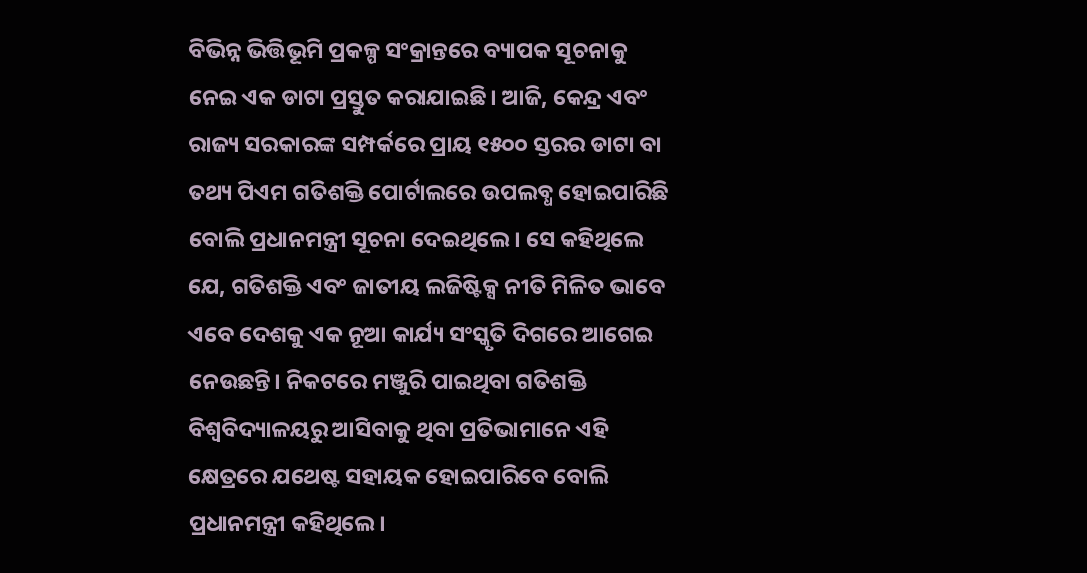ବିଭିନ୍ନ ଭିତ୍ତିଭୂମି ପ୍ରକଳ୍ପ ସଂକ୍ରାନ୍ତରେ ବ୍ୟାପକ ସୂଚନାକୁ ନେଇ ଏକ ଡାଟା ପ୍ରସ୍ତୁତ କରାଯାଇଛି। ଆଜି, କେନ୍ଦ୍ର ଏବଂ ରାଜ୍ୟ ସରକାରଙ୍କ ସମ୍ପର୍କରେ ପ୍ରାୟ ୧୫୦୦ ସ୍ତରର ଡାଟା ବା ତଥ୍ୟ ପିଏମ ଗତିଶକ୍ତି ପୋର୍ଟାଲରେ ଉପଲବ୍ଧ ହୋଇପାରିଛି ବୋଲି ପ୍ରଧାନମନ୍ତ୍ରୀ ସୂଚନା ଦେଇଥିଲେ। ସେ କହିଥିଲେ ଯେ, ଗତିଶକ୍ତି ଏବଂ ଜାତୀୟ ଲଜିଷ୍ଟିକ୍ସ ନୀତି ମିଳିତ ଭାବେ ଏବେ ଦେଶକୁ ଏକ ନୂଆ କାର୍ଯ୍ୟ ସଂସ୍କୃତି ଦିଗରେ ଆଗେଇ ନେଉଛନ୍ତି। ନିକଟରେ ମଞ୍ଜୁରି ପାଇଥିବା ଗତିଶକ୍ତି ବିଶ୍ୱବିଦ୍ୟାଳୟରୁ ଆସିବାକୁ ଥିବା ପ୍ରତିଭାମାନେ ଏହି କ୍ଷେତ୍ରରେ ଯଥେଷ୍ଟ ସହାୟକ ହୋଇପାରିବେ ବୋଲି ପ୍ରଧାନମନ୍ତ୍ରୀ କହିଥିଲେ।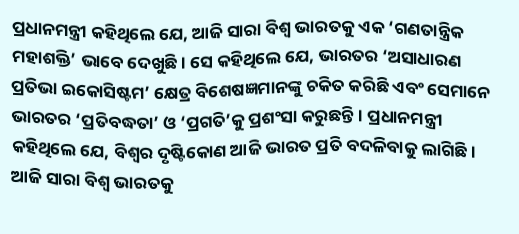ପ୍ରଧାନମନ୍ତ୍ରୀ କହିଥିଲେ ଯେ, ଆଜି ସାରା ବିଶ୍ୱ ଭାରତକୁ ଏକ ‘ଗଣତାନ୍ତ୍ରିକ ମହାଶକ୍ତି’ ଭାବେ ଦେଖୁଛି। ସେ କହିଥିଲେ ଯେ, ଭାରତର ‘ଅସାଧାରଣ ପ୍ରତିଭା ଇକୋସିଷ୍ଟମ’ କ୍ଷେତ୍ର ବିଶେଷଜ୍ଞମାନଙ୍କୁ ଚକିତ କରିଛି ଏବଂ ସେମାନେ ଭାରତର ‘ପ୍ରତିବଦ୍ଧତା’ ଓ ‘ପ୍ରଗତି’କୁ ପ୍ରଶଂସା କରୁଛନ୍ତି। ପ୍ରଧାନମନ୍ତ୍ରୀ କହିଥିଲେ ଯେ, ବିଶ୍ୱର ଦୃଷ୍ଟିକୋଣ ଆଜି ଭାରତ ପ୍ରତି ବଦଳିବାକୁ ଲାଗିଛି। ଆଜି ସାରା ବିଶ୍ୱ ଭାରତକୁ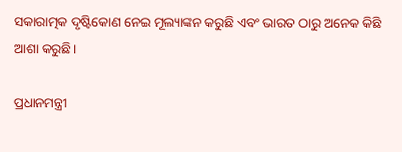ସକାରାତ୍ମକ ଦୃଷ୍ଟିକୋଣ ନେଇ ମୂଲ୍ୟାଙ୍କନ କରୁଛି ଏବଂ ଭାରତ ଠାରୁ ଅନେକ କିଛି ଆଶା କରୁଛି।

ପ୍ରଧାନମନ୍ତ୍ରୀ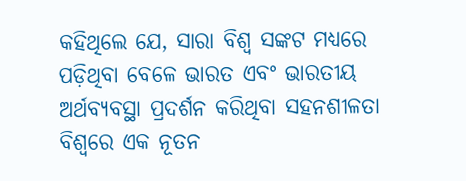କହିଥିଲେ ଯେ, ସାରା ବିଶ୍ୱ ସଙ୍କଟ ମଧ୍ୟରେ ପଡ଼ିଥିବା ବେଳେ ଭାରତ ଏବଂ ଭାରତୀୟ ଅର୍ଥବ୍ୟବସ୍ଥା ପ୍ରଦର୍ଶନ କରିଥିବା ସହନଶୀଳତା ବିଶ୍ୱରେ ଏକ ନୂତନ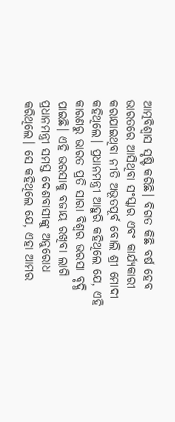ଆତ୍ମବିଶ୍ୱାସ ସୃଷ୍ଟି କରିଛି। ବିଗତ କିଛି ବର୍ଷ ହେବ ଭାରତରେ ଆସିଥିବା ସଂସ୍କାର ଏବଂ କାର୍ଯ୍ୟକାରୀ କରାଯାଇଥିବା ନୀତି ଅଭୂତପୂର୍ବ ବୋଲି ଶ୍ରୀ ମୋଦୀ କହିଥିଲେ। ପ୍ରଧାନମନ୍ତ୍ରୀ ଆହୁରି କହିଥିଲେ ଯେ, ଏହି କାରଣରୁ ଭାରତ ପ୍ରତି ସାରା ବିଶ୍ୱର ଭରସା ବୃଦ୍ଧି ପାଇଛି। ଏହି ଭରସାକୁ ବଜାୟ ରଖିବା ଲାଗି ପ୍ରଧାନମନ୍ତ୍ରୀ ସମସ୍ତ ଦେଶବାସୀଙ୍କୁ ଅନୁରୋଧ କରିଥିଲେ। ସେ କହିଥିଲେ ଯେ, ଏହା ଆମର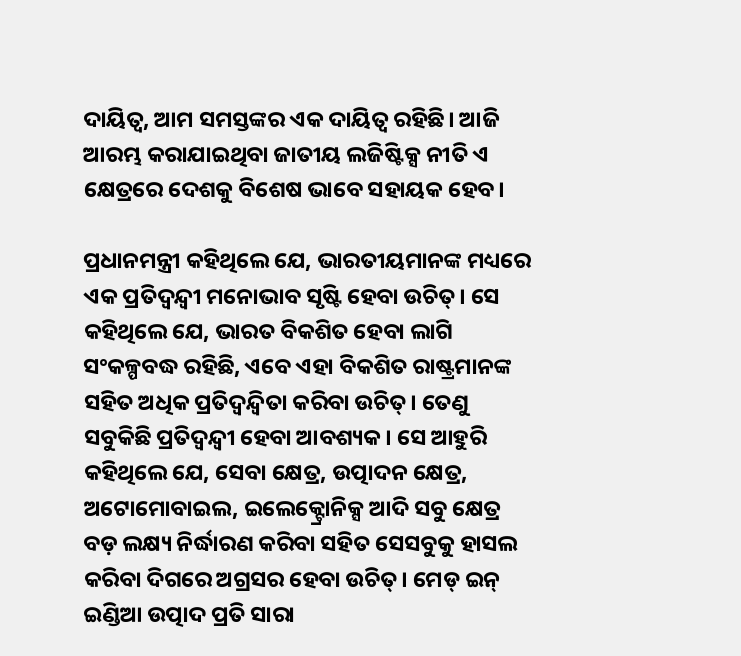ଦାୟିତ୍ୱ, ଆମ ସମସ୍ତଙ୍କର ଏକ ଦାୟିତ୍ୱ ରହିଛି। ଆଜି ଆରମ୍ଭ କରାଯାଇଥିବା ଜାତୀୟ ଲଜିଷ୍ଟିକ୍ସ ନୀତି ଏ କ୍ଷେତ୍ରରେ ଦେଶକୁ ବିଶେଷ ଭାବେ ସହାୟକ ହେବ।

ପ୍ରଧାନମନ୍ତ୍ରୀ କହିଥିଲେ ଯେ, ଭାରତୀୟମାନଙ୍କ ମଧ୍ୟରେ ଏକ ପ୍ରତିଦ୍ୱନ୍ଦ୍ୱୀ ମନୋଭାବ ସୃଷ୍ଟି ହେବା ଉଚିତ୍‌। ସେ କହିଥିଲେ ଯେ, ଭାରତ ବିକଶିତ ହେବା ଲାଗି ସଂକଳ୍ପବଦ୍ଧ ରହିଛି, ଏବେ ଏହା ବିକଶିତ ରାଷ୍ଟ୍ରମାନଙ୍କ ସହିତ ଅଧିକ ପ୍ରତିଦ୍ୱନ୍ଦ୍ୱିତା କରିବା ଉଚିତ୍‌। ତେଣୁ ସବୁକିଛି ପ୍ରତିଦ୍ୱନ୍ଦ୍ୱୀ ହେବା ଆବଶ୍ୟକ। ସେ ଆହୁରି କହିଥିଲେ ଯେ, ସେବା କ୍ଷେତ୍ର, ଉତ୍ପାଦନ କ୍ଷେତ୍ର, ଅଟୋମୋବାଇଲ, ଇଲେକ୍ଟ୍ରୋନିକ୍ସ ଆଦି ସବୁ କ୍ଷେତ୍ର ବଡ଼ ଲକ୍ଷ୍ୟ ନିର୍ଦ୍ଧାରଣ କରିବା ସହିତ ସେସବୁକୁ ହାସଲ କରିବା ଦିଗରେ ଅଗ୍ରସର ହେବା ଉଚିତ୍‌। ମେଡ୍‌ ଇନ୍‌ ଇଣ୍ଡିଆ ଉତ୍ପାଦ ପ୍ରତି ସାରା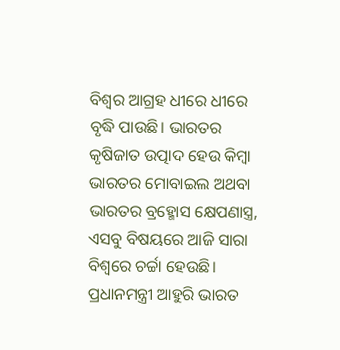ବିଶ୍ୱର ଆଗ୍ରହ ଧୀରେ ଧୀରେ ବୃଦ୍ଧି ପାଉଛି। ଭାରତର କୃଷିଜାତ ଉତ୍ପାଦ ହେଉ କିମ୍ବା ଭାରତର ମୋବାଇଲ ଅଥବା ଭାରତର ବ୍ରହ୍ମୋସ କ୍ଷେପଣାସ୍ତ୍ର, ଏସବୁ ବିଷୟରେ ଆଜି ସାରା ବିଶ୍ୱରେ ଚର୍ଚ୍ଚା ହେଉଛି। ପ୍ରଧାନମନ୍ତ୍ରୀ ଆହୁରି ଭାରତ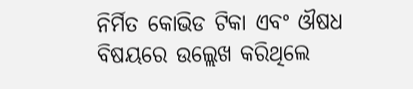ନିର୍ମିତ କୋଭିଡ ଟିକା ଏବଂ ଔଷଧ ବିଷୟରେ ଉଲ୍ଲେଖ କରିଥିଲେ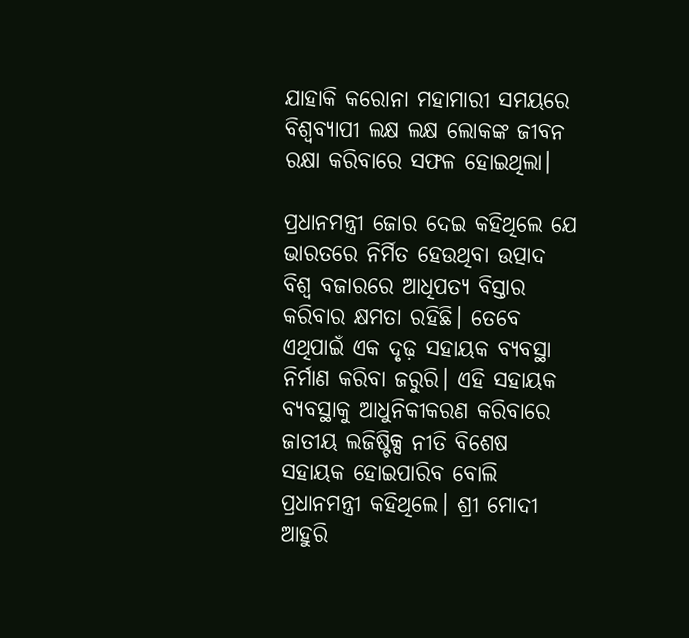ଯାହାକି କରୋନା ମହାମାରୀ ସମୟରେ ବିଶ୍ୱବ୍ୟାପୀ ଲକ୍ଷ ଲକ୍ଷ ଲୋକଙ୍କ ଜୀବନ ରକ୍ଷା କରିବାରେ ସଫଳ ହୋଇଥିଲା।

ପ୍ରଧାନମନ୍ତ୍ରୀ ଜୋର ଦେଇ କହିଥିଲେ ଯେ ଭାରତରେ ନିର୍ମିତ ହେଉଥିବା ଉତ୍ପାଦ ବିଶ୍ୱ ବଜାରରେ ଆଧିପତ୍ୟ ବିସ୍ତାର କରିବାର କ୍ଷମତା ରହିଛି। ତେବେ ଏଥିପାଇଁ ଏକ ଦୃଢ଼ ସହାୟକ ବ୍ୟବସ୍ଥା ନିର୍ମାଣ କରିବା ଜରୁରି। ଏହି ସହାୟକ ବ୍ୟବସ୍ଥାକୁ ଆଧୁନିକୀକରଣ କରିବାରେ ଜାତୀୟ ଲଜିଷ୍ଟିକ୍ସ ନୀତି ବିଶେଷ ସହାୟକ ହୋଇପାରିବ ବୋଲି ପ୍ରଧାନମନ୍ତ୍ରୀ କହିଥିଲେ। ଶ୍ରୀ ମୋଦୀ ଆହୁରି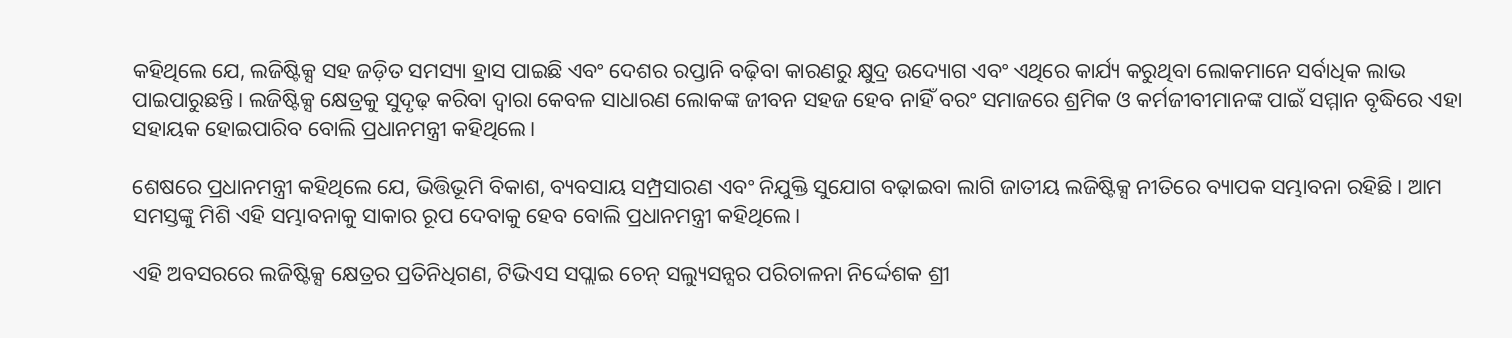କହିଥିଲେ ଯେ, ଲଜିଷ୍ଟିକ୍ସ ସହ ଜଡ଼ିତ ସମସ୍ୟା ହ୍ରାସ ପାଇଛି ଏବଂ ଦେଶର ରପ୍ତାନି ବଢ଼ିବା କାରଣରୁ କ୍ଷୁଦ୍ର ଉଦ୍ୟୋଗ ଏବଂ ଏଥିରେ କାର୍ଯ୍ୟ କରୁଥିବା ଲୋକମାନେ ସର୍ବାଧିକ ଲାଭ ପାଇପାରୁଛନ୍ତି। ଲଜିଷ୍ଟିକ୍ସ କ୍ଷେତ୍ରକୁ ସୁଦୃଢ଼ କରିବା ଦ୍ୱାରା କେବଳ ସାଧାରଣ ଲୋକଙ୍କ ଜୀବନ ସହଜ ହେବ ନାହିଁ ବରଂ ସମାଜରେ ଶ୍ରମିକ ଓ କର୍ମଜୀବୀମାନଙ୍କ ପାଇଁ ସମ୍ମାନ ବୃଦ୍ଧିରେ ଏହା ସହାୟକ ହୋଇପାରିବ ବୋଲି ପ୍ରଧାନମନ୍ତ୍ରୀ କହିଥିଲେ।

ଶେଷରେ ପ୍ରଧାନମନ୍ତ୍ରୀ କହିଥିଲେ ଯେ, ଭିତ୍ତିଭୂମି ବିକାଶ, ବ୍ୟବସାୟ ସମ୍ପ୍ରସାରଣ ଏବଂ ନିଯୁକ୍ତି ସୁଯୋଗ ବଢ଼ାଇବା ଲାଗି ଜାତୀୟ ଲଜିଷ୍ଟିକ୍ସ ନୀତିରେ ବ୍ୟାପକ ସମ୍ଭାବନା ରହିଛି। ଆମ ସମସ୍ତଙ୍କୁ ମିଶି ଏହି ସମ୍ଭାବନାକୁ ସାକାର ରୂପ ଦେବାକୁ ହେବ ବୋଲି ପ୍ରଧାନମନ୍ତ୍ରୀ କହିଥିଲେ।

ଏହି ଅବସରରେ ଲଜିଷ୍ଟିକ୍ସ କ୍ଷେତ୍ରର ପ୍ରତିନିଧିଗଣ, ଟିଭିଏସ ସପ୍ଲାଇ ଚେନ୍‌ ସଲ୍ୟୁସନ୍ସର ପରିଚାଳନା ନିର୍ଦ୍ଦେଶକ ଶ୍ରୀ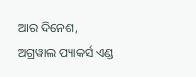ଆର ଦିନେଶ, ଅଗ୍ରୱାଲ ପ୍ୟାକର୍ସ ଏଣ୍ଡ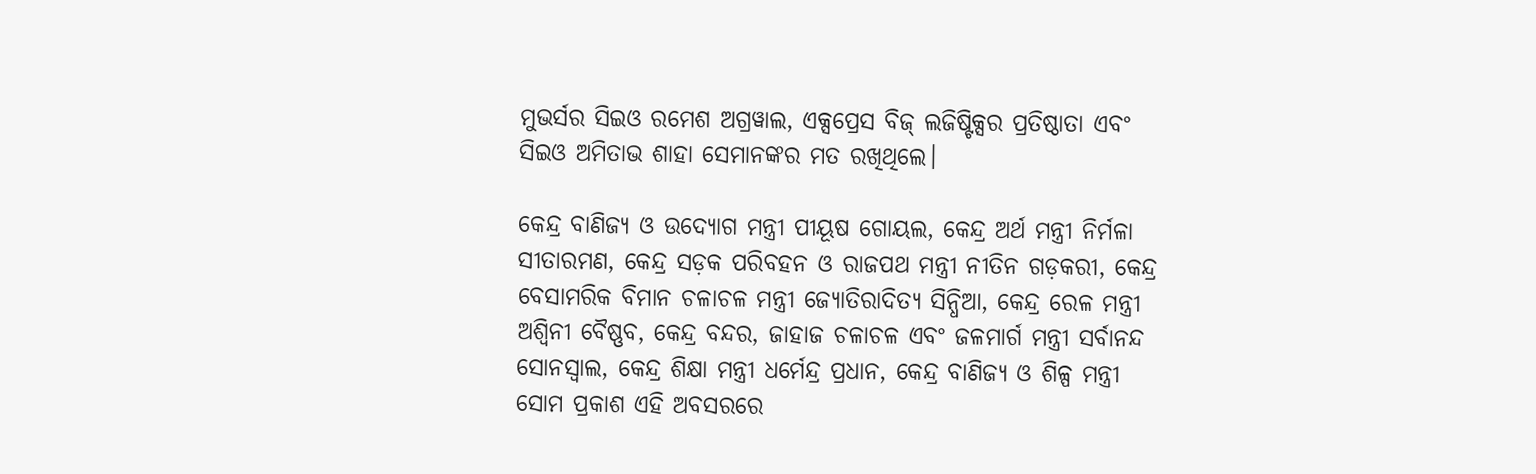ମୁଭର୍ସର ସିଇଓ ରମେଶ ଅଗ୍ରୱାଲ, ଏକ୍ସପ୍ରେସ ବିଜ୍‌ ଲଜିଷ୍ଟିକ୍ସର ପ୍ରତିଷ୍ଠାତା ଏବଂ ସିଇଓ ଅମିତାଭ ଶାହା ସେମାନଙ୍କର ମତ ରଖିଥିଲେ।

କେନ୍ଦ୍ର ବାଣିଜ୍ୟ ଓ ଉଦ୍ୟୋଗ ମନ୍ତ୍ରୀ ପୀୟୂଷ ଗୋୟଲ, କେନ୍ଦ୍ର ଅର୍ଥ ମନ୍ତ୍ରୀ ନିର୍ମଳା ସୀତାରମଣ, କେନ୍ଦ୍ର ସଡ଼କ ପରିବହନ ଓ ରାଜପଥ ମନ୍ତ୍ରୀ ନୀତିନ ଗଡ଼କରୀ, କେନ୍ଦ୍ର ବେସାମରିକ ବିମାନ ଚଳାଚଳ ମନ୍ତ୍ରୀ ଜ୍ୟୋତିରାଦିତ୍ୟ ସିନ୍ଧିଆ, କେନ୍ଦ୍ର ରେଳ ମନ୍ତ୍ରୀ ଅଶ୍ୱିନୀ ବୈଷ୍ଣବ, କେନ୍ଦ୍ର ବନ୍ଦର, ଜାହାଜ ଚଳାଚଳ ଏବଂ ଜଳମାର୍ଗ ମନ୍ତ୍ରୀ ସର୍ବାନନ୍ଦ ସୋନସ୍ୱାଲ, କେନ୍ଦ୍ର ଶିକ୍ଷା ମନ୍ତ୍ରୀ ଧର୍ମେନ୍ଦ୍ର ପ୍ରଧାନ, କେନ୍ଦ୍ର ବାଣିଜ୍ୟ ଓ ଶିଳ୍ପ ମନ୍ତ୍ରୀ ସୋମ ପ୍ରକାଶ ଏହି ଅବସରରେ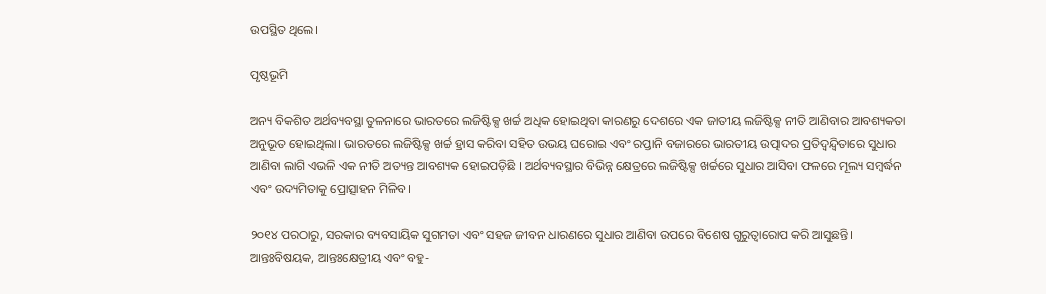ଉପସ୍ଥିତ ଥିଲେ।

ପୃଷ୍ଠଭୂମି

ଅନ୍ୟ ବିକଶିତ ଅର୍ଥବ୍ୟବସ୍ଥା ତୁଳନାରେ ଭାରତରେ ଲଜିଷ୍ଟିକ୍ସ ଖର୍ଚ୍ଚ ଅଧିକ ହୋଇଥିବା କାରଣରୁ ଦେଶରେ ଏକ ଜାତୀୟ ଲଜିଷ୍ଟିକ୍ସ ନୀତି ଆଣିବାର ଆବଶ୍ୟକତା ଅନୁଭୂତ ହୋଇଥିଲା। ଭାରତରେ ଲଜିଷ୍ଟିକ୍ସ ଖର୍ଚ୍ଚ ହ୍ରାସ କରିବା ସହିତ ଉଭୟ ଘରୋଇ ଏବଂ ରପ୍ତାନି ବଜାରରେ ଭାରତୀୟ ଉତ୍ପାଦର ପ୍ରତିଦ୍ୱନ୍ଦ୍ୱିତାରେ ସୁଧାର ଆଣିବା ଲାଗି ଏଭଳି ଏକ ନୀତି ଅତ୍ୟନ୍ତ ଆବଶ୍ୟକ ହୋଇପଡ଼ିଛି । ଅର୍ଥବ୍ୟବସ୍ଥାର ବିଭିନ୍ନ କ୍ଷେତ୍ରରେ ଲଜିଷ୍ଟିକ୍ସ ଖର୍ଚ୍ଚରେ ସୁଧାର ଆସିବା ଫଳରେ ମୂଲ୍ୟ ସମ୍ବର୍ଦ୍ଧନ ଏବଂ ଉଦ୍ୟମିତାକୁ ପ୍ରୋତ୍ସାହନ ମିଳିବ।

୨୦୧୪ ପରଠାରୁ, ସରକାର ବ୍ୟବସାୟିକ ସୁଗମତା ଏବଂ ସହଜ ଜୀବନ ଧାରଣରେ ସୁଧାର ଆଣିବା ଉପରେ ବିଶେଷ ଗୁରୁତ୍ୱାରୋପ କରି ଆସୁଛନ୍ତି। ଆନ୍ତଃବିଷୟକ, ଆନ୍ତଃକ୍ଷେତ୍ରୀୟ ଏବଂ ବହୁ-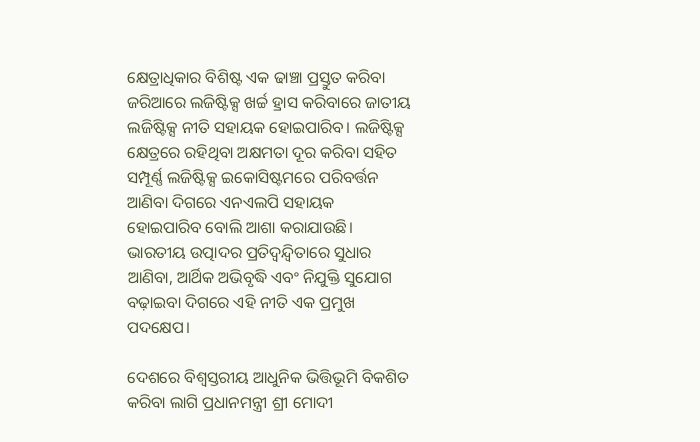କ୍ଷେତ୍ରାଧିକାର ବିଶିଷ୍ଟ ଏକ ଢାଞ୍ଚା ପ୍ରସ୍ତୁତ କରିବା ଜରିଆରେ ଲଜିଷ୍ଟିକ୍ସ ଖର୍ଚ୍ଚ ହ୍ରାସ କରିବାରେ ଜାତୀୟ ଲଜିଷ୍ଟିକ୍ସ ନୀତି ସହାୟକ ହୋଇପାରିବ। ଲଜିଷ୍ଟିକ୍ସ କ୍ଷେତ୍ରରେ ରହିଥିବା ଅକ୍ଷମତା ଦୂର କରିବା ସହିତ ସମ୍ପୂର୍ଣ୍ଣ ଲଜିଷ୍ଟିକ୍ସ ଇକୋସିଷ୍ଟମରେ ପରିବର୍ତ୍ତନ ଆଣିବା ଦିଗରେ ଏନଏଲପି ସହାୟକ ହୋଇପାରିବ ବୋଲି ଆଶା କରାଯାଉଛି। ଭାରତୀୟ ଉତ୍ପାଦର ପ୍ରତିଦ୍ୱନ୍ଦ୍ୱିତାରେ ସୁଧାର ଆଣିବା, ଆର୍ଥିକ ଅଭିବୃଦ୍ଧି ଏବଂ ନିଯୁକ୍ତି ସୁଯୋଗ ବଢ଼ାଇବା ଦିଗରେ ଏହି ନୀତି ଏକ ପ୍ରମୁଖ ପଦକ୍ଷେପ।

ଦେଶରେ ବିଶ୍ୱସ୍ତରୀୟ ଆଧୁନିକ ଭିତ୍ତିଭୂମି ବିକଶିତ କରିବା ଲାଗି ପ୍ରଧାନମନ୍ତ୍ରୀ ଶ୍ରୀ ମୋଦୀ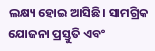ଲକ୍ଷ୍ୟ ହୋଇ ଆସିଛି। ସାମଗ୍ରିକ ଯୋଜନା ପ୍ରସ୍ତୁତି ଏବଂ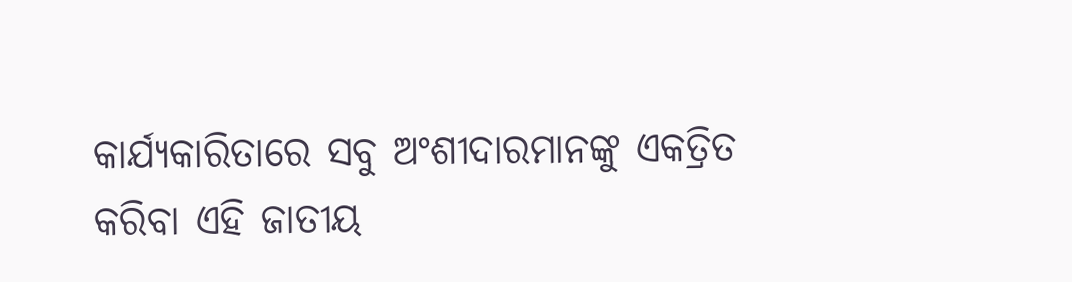କାର୍ଯ୍ୟକାରିତାରେ ସବୁ ଅଂଶୀଦାରମାନଙ୍କୁ ଏକତ୍ରିତ କରିବା ଏହି ଜାତୀୟ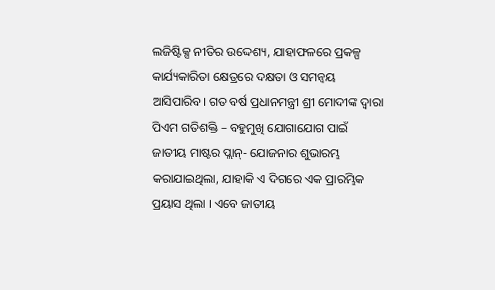ଲଜିଷ୍ଟିକ୍ସ ନୀତିର ଉଦ୍ଦେଶ୍ୟ, ଯାହାଫଳରେ ପ୍ରକଳ୍ପ କାର୍ଯ୍ୟକାରିତା କ୍ଷେତ୍ରରେ ଦକ୍ଷତା ଓ ସମନ୍ୱୟ ଆସିପାରିବ। ଗତ ବର୍ଷ ପ୍ରଧାନମନ୍ତ୍ରୀ ଶ୍ରୀ ମୋଦୀଙ୍କ ଦ୍ୱାରା ପିଏମ ଗତିଶକ୍ତି – ବହୁମୁଖି ଯୋଗାଯୋଗ ପାଇଁ ଜାତୀୟ ମାଷ୍ଟର ପ୍ଲାନ୍‌- ଯୋଜନାର ଶୁଭାରମ୍ଭ କରାଯାଇଥିଲା, ଯାହାକି ଏ ଦିଗରେ ଏକ ପ୍ରାରମ୍ଭିକ ପ୍ରୟାସ ଥିଲା । ଏବେ ଜାତୀୟ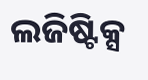ଲଜିଷ୍ଟିକ୍ସ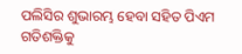ପଲିସିର ଶୁଭାରମ୍ଭ ହେବା ସହିତ ପିଏମ ଗତିଶକ୍ତିକୁ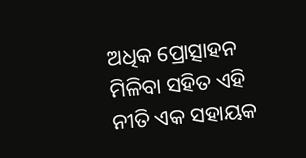ଅଧିକ ପ୍ରୋତ୍ସାହନ ମିଳିବା ସହିତ ଏହି ନୀତି ଏକ ସହାୟକ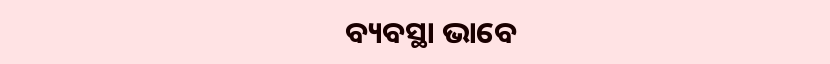ବ୍ୟବସ୍ଥା ଭାବେ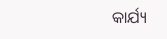କାର୍ଯ୍ୟ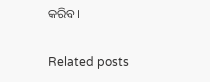କରିବ।

Related posts